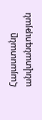Հայաստանը անվտանգության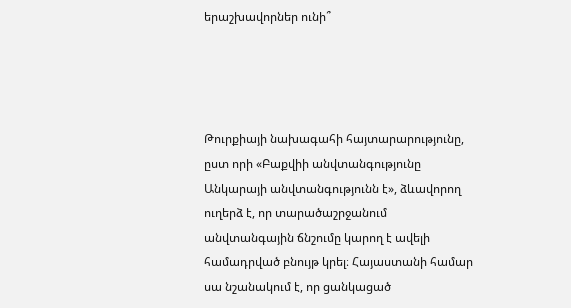երաշխավորներ ունի՞




Թուրքիայի նախագահի հայտարարությունը, ըստ որի «Բաքվիի անվտանգությունը Անկարայի անվտանգությունն է», ձևավորող ուղերձ է, որ տարածաշրջանում անվտանգային ճնշումը կարող է ավելի համադրված բնույթ կրել։ Հայաստանի համար սա նշանակում է, որ ցանկացած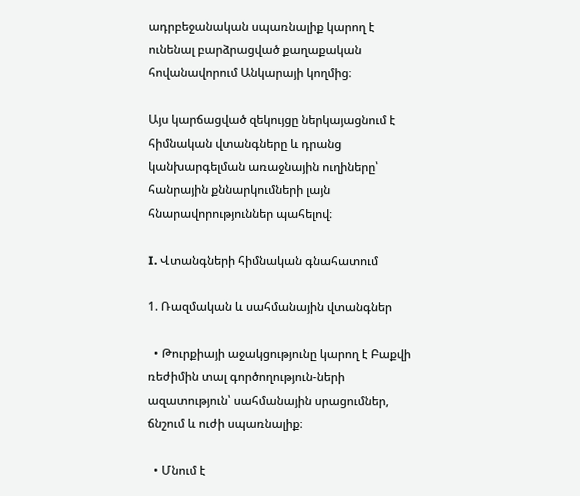ադրբեջանական սպառնալիք կարող է ունենալ բարձրացված քաղաքական հովանավորում Անկարայի կողմից։

Այս կարճացված զեկույցը ներկայացնում է հիմնական վտանգները և դրանց կանխարգելման առաջնային ուղիները՝ հանրային քննարկումների լայն հնարավորություններ պահելով։

I. Վտանգների հիմնական գնահատում

1. Ռազմական և սահմանային վտանգներ

  • Թուրքիայի աջակցությունը կարող է Բաքվի ռեժիմին տալ գործողություն-ների ազատություն՝ սահմանային սրացումներ, ճնշում և ուժի սպառնալիք։

  • Մնում է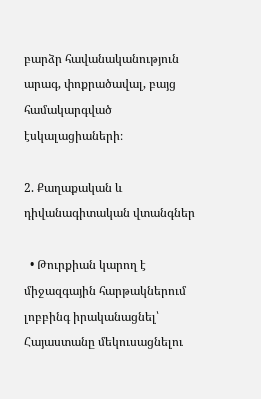բարձր հավանականություն արագ, փոքրածավալ, բայց համակարգված էսկալացիաների։

2. Քաղաքական և դիվանագիտական վտանգներ

  • Թուրքիան կարող է միջազգային հարթակներում լոբբինգ իրականացնել՝ Հայաստանը մեկուսացնելու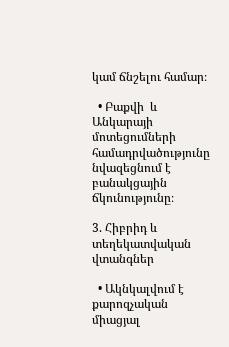կամ ճնշելու համար։

  • Բաքվի  և Անկարայի մոտեցումների համադրվածությունը նվազեցնում է բանակցային ճկունությունը։

3. Հիբրիդ և տեղեկատվական վտանգներ

  • Ակնկալվում է քարոզչական միացյալ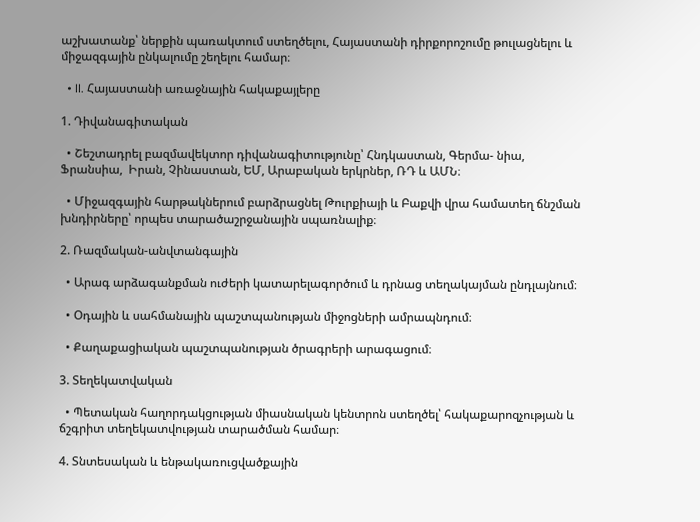աշխատանք՝ ներքին պառակտում ստեղծելու, Հայաստանի դիրքորոշումը թուլացնելու և միջազգային ընկալումը շեղելու համար։

  • II. Հայաստանի առաջնային հակաքայլերը

1. Դիվանագիտական

  • Շեշտադրել բազմավեկտոր դիվանագիտությունը՝ Հնդկաստան, Գերմա- նիա, Ֆրանսիա,  Իրան, Չինաստան, ԵՄ, Արաբական երկրներ, ՌԴ և ԱՄՆ։

  • Միջազգային հարթակներում բարձրացնել Թուրքիայի և Բաքվի վրա համատեղ ճնշման խնդիրները՝ որպես տարածաշրջանային սպառնալիք։

2. Ռազմական-անվտանգային

  • Արագ արձագանքման ուժերի կատարելագործում և դրնաց տեղակայման ընդլայնում։

  • Օդային և սահմանային պաշտպանության միջոցների ամրապնդում։

  • Քաղաքացիական պաշտպանության ծրագրերի արագացում։

3. Տեղեկատվական

  • Պետական հաղորդակցության միասնական կենտրոն ստեղծել՝ հակաքարոզչության և ճշգրիտ տեղեկատվության տարածման համար։

4. Տնտեսական և ենթակառուցվածքային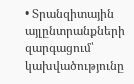• Տրանզիտային այլընտրանքների զարգացում՝ կախվածությունը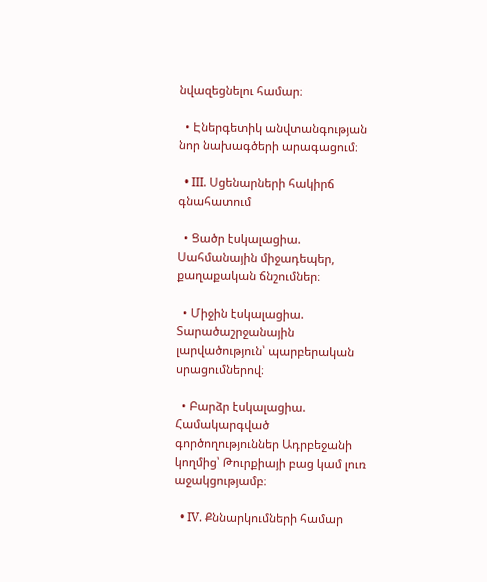նվազեցնելու համար։

  • Էներգետիկ անվտանգության նոր նախագծերի արագացում։

  • III. Սցենարների հակիրճ գնահատում

  • Ցածր էսկալացիա. Սահմանային միջադեպեր, քաղաքական ճնշումներ։

  • Միջին էսկալացիա. Տարածաշրջանային լարվածություն՝ պարբերական սրացումներով։

  • Բարձր էսկալացիա. Համակարգված գործողություններ Ադրբեջանի կողմից՝ Թուրքիայի բաց կամ լուռ աջակցությամբ։

  • IV. Քննարկումների համար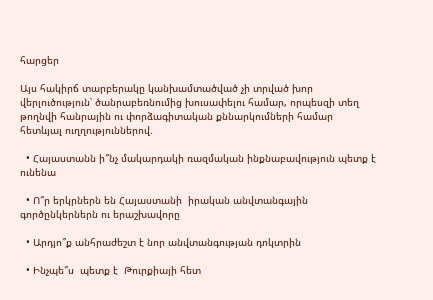հարցեր

Այս հակիրճ տարբերակը կանխամտածված չի տրված խոր վերլուծություն՝ ծանրաբեռնումից խուսափելու համար, որպեսզի տեղ թողնվի հանրային ու փորձագիտական քննարկումների համար հետևյալ ուղղություններով.

  • Հայաստանն ի՞նչ մակարդակի ռազմական ինքնաբավություն պետք է ունենա

  • Ո՞ր երկրներն են Հայաստանի  իրական անվտանգային գործընկերներն ու երաշխավորը

  • Արդյո՞ք անհրաժեշտ է նոր անվտանգության դոկտրին

  • Ինչպե՞ս  պետք է  Թուրքիայի հետ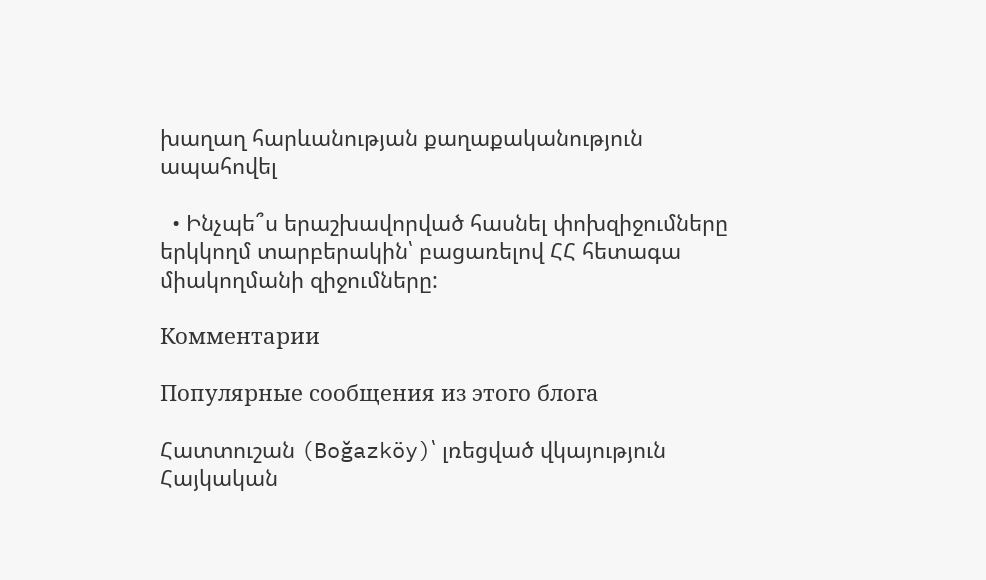խաղաղ հարևանության քաղաքականություն ապահովել

  • Ինչպե՞ս երաշխավորված հասնել փոխզիջումները  երկկողմ տարբերակին՝ բացառելով ՀՀ հետագա միակողմանի զիջումները:

Комментарии

Популярные сообщения из этого блога

Հատտուշան (Boğazköy)՝ լռեցված վկայություն Հայկական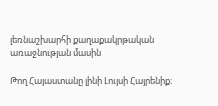լեռնաշխարհի քաղաքակրթական առաջնության մասին

Թող Հայաստանը լինի Լույսի Հայրենիք։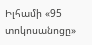Իլհամի «95 տոկոսանոցը»